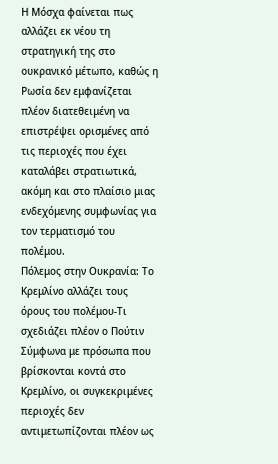Η Μόσχα φαίνεται πως αλλάζει εκ νέου τη στρατηγική της στο ουκρανικό μέτωπο, καθώς η Ρωσία δεν εμφανίζεται πλέον διατεθειμένη να επιστρέψει ορισμένες από τις περιοχές που έχει καταλάβει στρατιωτικά, ακόμη και στο πλαίσιο μιας ενδεχόμενης συμφωνίας για τον τερματισμό του πολέμου.
Πόλεμος στην Ουκρανία: Το Κρεμλίνο αλλάζει τους όρους του πολέμου-Tι σχεδιάζει πλέον ο Πούτιν
Σύμφωνα με πρόσωπα που βρίσκονται κοντά στο Κρεμλίνο, οι συγκεκριμένες περιοχές δεν αντιμετωπίζονται πλέον ως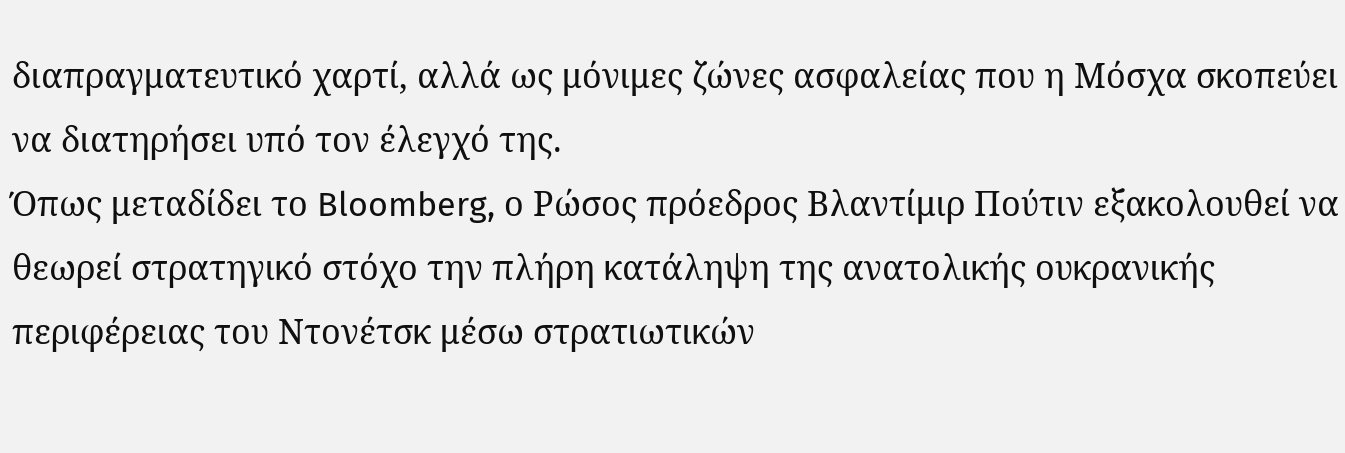διαπραγματευτικό χαρτί, αλλά ως μόνιμες ζώνες ασφαλείας που η Μόσχα σκοπεύει να διατηρήσει υπό τον έλεγχό της.
Όπως μεταδίδει το Bloomberg, ο Ρώσος πρόεδρος Βλαντίμιρ Πούτιν εξακολουθεί να θεωρεί στρατηγικό στόχο την πλήρη κατάληψη της ανατολικής ουκρανικής περιφέρειας του Ντονέτσκ μέσω στρατιωτικών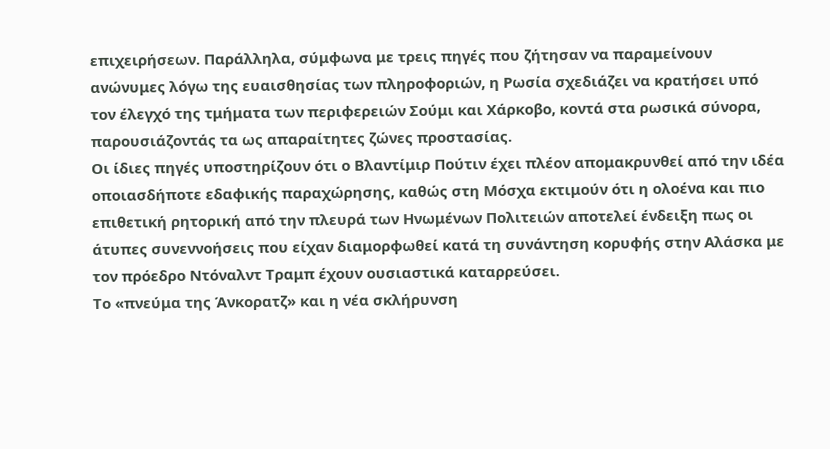επιχειρήσεων. Παράλληλα, σύμφωνα με τρεις πηγές που ζήτησαν να παραμείνουν ανώνυμες λόγω της ευαισθησίας των πληροφοριών, η Ρωσία σχεδιάζει να κρατήσει υπό τον έλεγχό της τμήματα των περιφερειών Σούμι και Χάρκοβο, κοντά στα ρωσικά σύνορα, παρουσιάζοντάς τα ως απαραίτητες ζώνες προστασίας.
Οι ίδιες πηγές υποστηρίζουν ότι ο Βλαντίμιρ Πούτιν έχει πλέον απομακρυνθεί από την ιδέα οποιασδήποτε εδαφικής παραχώρησης, καθώς στη Μόσχα εκτιμούν ότι η ολοένα και πιο επιθετική ρητορική από την πλευρά των Ηνωμένων Πολιτειών αποτελεί ένδειξη πως οι άτυπες συνεννοήσεις που είχαν διαμορφωθεί κατά τη συνάντηση κορυφής στην Αλάσκα με τον πρόεδρο Ντόναλντ Τραμπ έχουν ουσιαστικά καταρρεύσει.
Το «πνεύμα της Άνκορατζ» και η νέα σκλήρυνση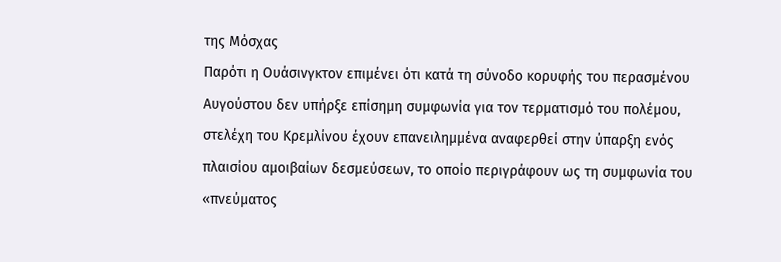της Μόσχας
Παρότι η Ουάσινγκτον επιμένει ότι κατά τη σύνοδο κορυφής του περασμένου Αυγούστου δεν υπήρξε επίσημη συμφωνία για τον τερματισμό του πολέμου, στελέχη του Κρεμλίνου έχουν επανειλημμένα αναφερθεί στην ύπαρξη ενός πλαισίου αμοιβαίων δεσμεύσεων, το οποίο περιγράφουν ως τη συμφωνία του «πνεύματος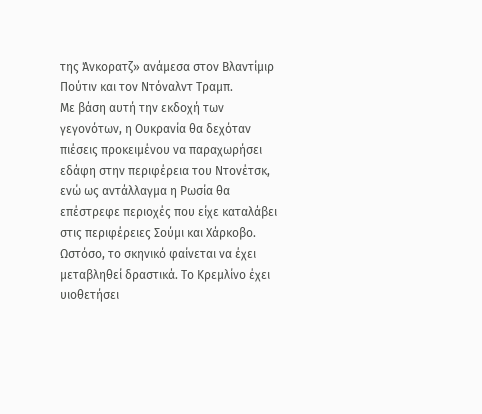της Άνκορατζ» ανάμεσα στον Βλαντίμιρ Πούτιν και τον Ντόναλντ Τραμπ.
Με βάση αυτή την εκδοχή των γεγονότων, η Ουκρανία θα δεχόταν πιέσεις προκειμένου να παραχωρήσει εδάφη στην περιφέρεια του Ντονέτσκ, ενώ ως αντάλλαγμα η Ρωσία θα επέστρεφε περιοχές που είχε καταλάβει στις περιφέρειες Σούμι και Χάρκοβο.
Ωστόσο, το σκηνικό φαίνεται να έχει μεταβληθεί δραστικά. Το Κρεμλίνο έχει υιοθετήσει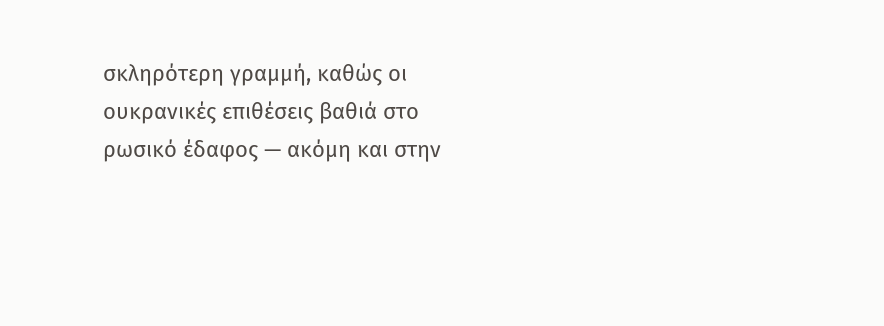σκληρότερη γραμμή, καθώς οι ουκρανικές επιθέσεις βαθιά στο ρωσικό έδαφος — ακόμη και στην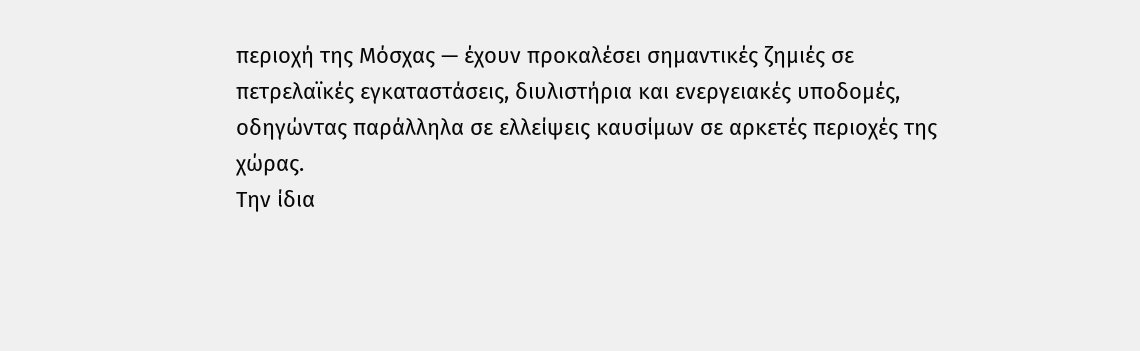περιοχή της Μόσχας — έχουν προκαλέσει σημαντικές ζημιές σε πετρελαϊκές εγκαταστάσεις, διυλιστήρια και ενεργειακές υποδομές, οδηγώντας παράλληλα σε ελλείψεις καυσίμων σε αρκετές περιοχές της χώρας.
Την ίδια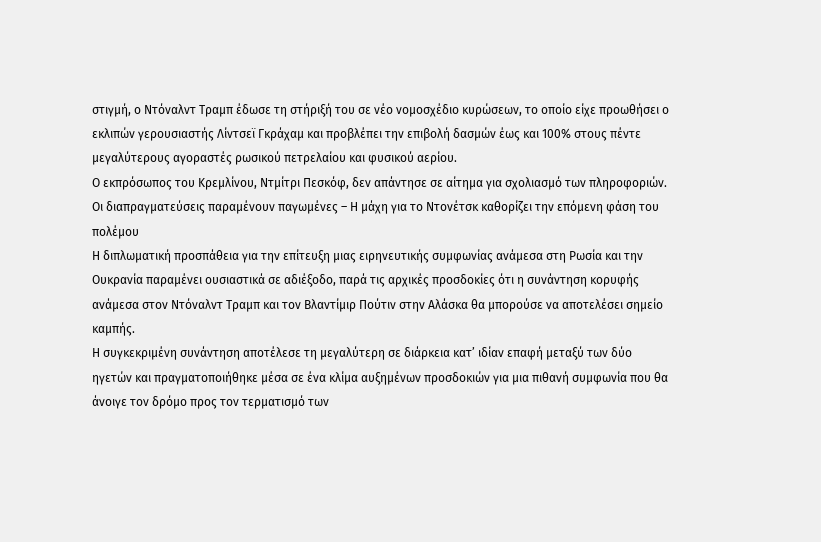στιγμή, ο Ντόναλντ Τραμπ έδωσε τη στήριξή του σε νέο νομοσχέδιο κυρώσεων, το οποίο είχε προωθήσει ο εκλιπών γερουσιαστής Λίντσεϊ Γκράχαμ και προβλέπει την επιβολή δασμών έως και 100% στους πέντε μεγαλύτερους αγοραστές ρωσικού πετρελαίου και φυσικού αερίου.
Ο εκπρόσωπος του Κρεμλίνου, Ντμίτρι Πεσκόφ, δεν απάντησε σε αίτημα για σχολιασμό των πληροφοριών.
Οι διαπραγματεύσεις παραμένουν παγωμένες – Η μάχη για το Ντονέτσκ καθορίζει την επόμενη φάση του πολέμου
Η διπλωματική προσπάθεια για την επίτευξη μιας ειρηνευτικής συμφωνίας ανάμεσα στη Ρωσία και την Ουκρανία παραμένει ουσιαστικά σε αδιέξοδο, παρά τις αρχικές προσδοκίες ότι η συνάντηση κορυφής ανάμεσα στον Ντόναλντ Τραμπ και τον Βλαντίμιρ Πούτιν στην Αλάσκα θα μπορούσε να αποτελέσει σημείο καμπής.
Η συγκεκριμένη συνάντηση αποτέλεσε τη μεγαλύτερη σε διάρκεια κατ’ ιδίαν επαφή μεταξύ των δύο ηγετών και πραγματοποιήθηκε μέσα σε ένα κλίμα αυξημένων προσδοκιών για μια πιθανή συμφωνία που θα άνοιγε τον δρόμο προς τον τερματισμό των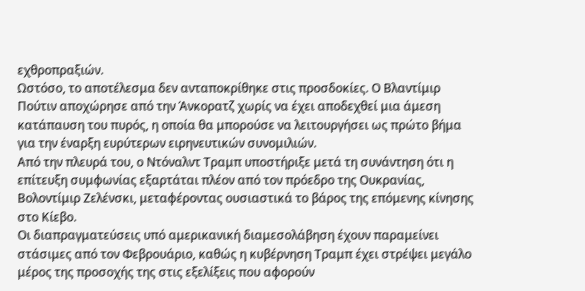εχθροπραξιών.
Ωστόσο, το αποτέλεσμα δεν ανταποκρίθηκε στις προσδοκίες. Ο Βλαντίμιρ Πούτιν αποχώρησε από την Άνκορατζ χωρίς να έχει αποδεχθεί μια άμεση κατάπαυση του πυρός, η οποία θα μπορούσε να λειτουργήσει ως πρώτο βήμα για την έναρξη ευρύτερων ειρηνευτικών συνομιλιών.
Από την πλευρά του, ο Ντόναλντ Τραμπ υποστήριξε μετά τη συνάντηση ότι η επίτευξη συμφωνίας εξαρτάται πλέον από τον πρόεδρο της Ουκρανίας, Βολοντίμιρ Ζελένσκι, μεταφέροντας ουσιαστικά το βάρος της επόμενης κίνησης στο Κίεβο.
Οι διαπραγματεύσεις υπό αμερικανική διαμεσολάβηση έχουν παραμείνει στάσιμες από τον Φεβρουάριο, καθώς η κυβέρνηση Τραμπ έχει στρέψει μεγάλο μέρος της προσοχής της στις εξελίξεις που αφορούν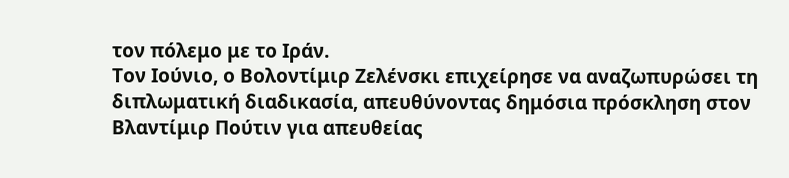τον πόλεμο με το Ιράν.
Τον Ιούνιο, ο Βολοντίμιρ Ζελένσκι επιχείρησε να αναζωπυρώσει τη διπλωματική διαδικασία, απευθύνοντας δημόσια πρόσκληση στον Βλαντίμιρ Πούτιν για απευθείας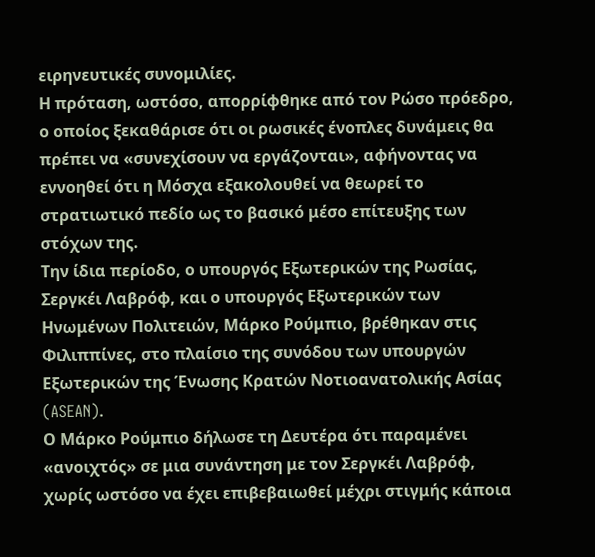ειρηνευτικές συνομιλίες.
Η πρόταση, ωστόσο, απορρίφθηκε από τον Ρώσο πρόεδρο, ο οποίος ξεκαθάρισε ότι οι ρωσικές ένοπλες δυνάμεις θα πρέπει να «συνεχίσουν να εργάζονται», αφήνοντας να εννοηθεί ότι η Μόσχα εξακολουθεί να θεωρεί το στρατιωτικό πεδίο ως το βασικό μέσο επίτευξης των στόχων της.
Την ίδια περίοδο, ο υπουργός Εξωτερικών της Ρωσίας, Σεργκέι Λαβρόφ, και ο υπουργός Εξωτερικών των Ηνωμένων Πολιτειών, Μάρκο Ρούμπιο, βρέθηκαν στις Φιλιππίνες, στο πλαίσιο της συνόδου των υπουργών Εξωτερικών της Ένωσης Κρατών Νοτιοανατολικής Ασίας (ASEAN).
Ο Μάρκο Ρούμπιο δήλωσε τη Δευτέρα ότι παραμένει «ανοιχτός» σε μια συνάντηση με τον Σεργκέι Λαβρόφ, χωρίς ωστόσο να έχει επιβεβαιωθεί μέχρι στιγμής κάποια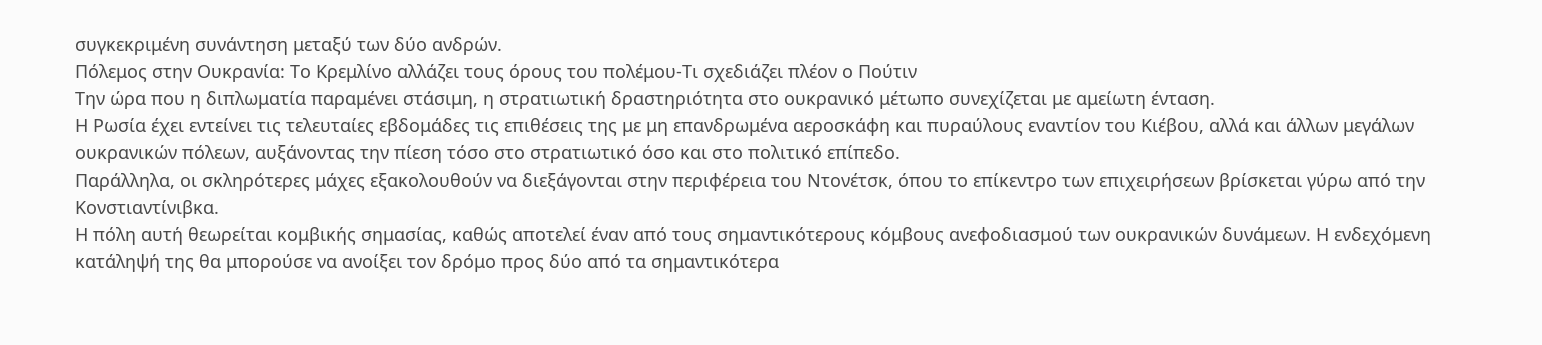συγκεκριμένη συνάντηση μεταξύ των δύο ανδρών.
Πόλεμος στην Ουκρανία: Το Κρεμλίνο αλλάζει τους όρους του πολέμου-Tι σχεδιάζει πλέον ο Πούτιν
Την ώρα που η διπλωματία παραμένει στάσιμη, η στρατιωτική δραστηριότητα στο ουκρανικό μέτωπο συνεχίζεται με αμείωτη ένταση.
Η Ρωσία έχει εντείνει τις τελευταίες εβδομάδες τις επιθέσεις της με μη επανδρωμένα αεροσκάφη και πυραύλους εναντίον του Κιέβου, αλλά και άλλων μεγάλων ουκρανικών πόλεων, αυξάνοντας την πίεση τόσο στο στρατιωτικό όσο και στο πολιτικό επίπεδο.
Παράλληλα, οι σκληρότερες μάχες εξακολουθούν να διεξάγονται στην περιφέρεια του Ντονέτσκ, όπου το επίκεντρο των επιχειρήσεων βρίσκεται γύρω από την Κονστιαντίνιβκα.
Η πόλη αυτή θεωρείται κομβικής σημασίας, καθώς αποτελεί έναν από τους σημαντικότερους κόμβους ανεφοδιασμού των ουκρανικών δυνάμεων. Η ενδεχόμενη κατάληψή της θα μπορούσε να ανοίξει τον δρόμο προς δύο από τα σημαντικότερα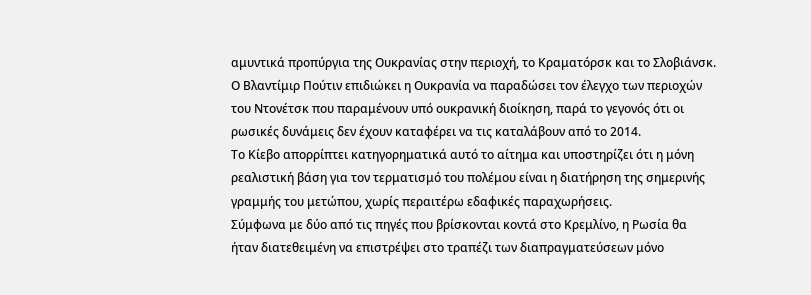αμυντικά προπύργια της Ουκρανίας στην περιοχή, το Κραματόρσκ και το Σλοβιάνσκ.
Ο Βλαντίμιρ Πούτιν επιδιώκει η Ουκρανία να παραδώσει τον έλεγχο των περιοχών του Ντονέτσκ που παραμένουν υπό ουκρανική διοίκηση, παρά το γεγονός ότι οι ρωσικές δυνάμεις δεν έχουν καταφέρει να τις καταλάβουν από το 2014.
Το Κίεβο απορρίπτει κατηγορηματικά αυτό το αίτημα και υποστηρίζει ότι η μόνη ρεαλιστική βάση για τον τερματισμό του πολέμου είναι η διατήρηση της σημερινής γραμμής του μετώπου, χωρίς περαιτέρω εδαφικές παραχωρήσεις.
Σύμφωνα με δύο από τις πηγές που βρίσκονται κοντά στο Κρεμλίνο, η Ρωσία θα ήταν διατεθειμένη να επιστρέψει στο τραπέζι των διαπραγματεύσεων μόνο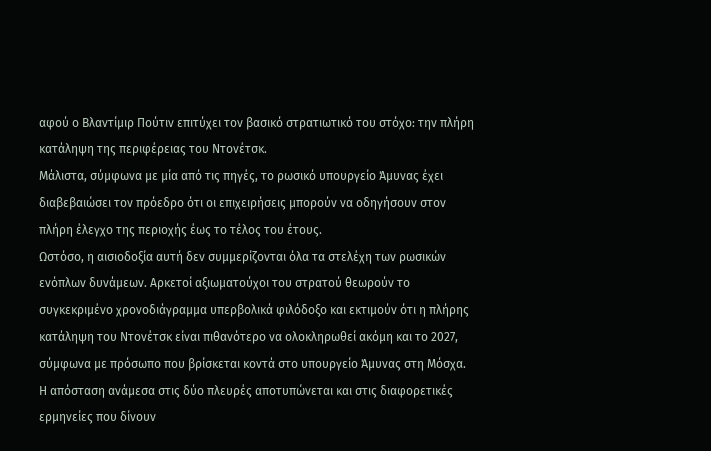αφού ο Βλαντίμιρ Πούτιν επιτύχει τον βασικό στρατιωτικό του στόχο: την πλήρη κατάληψη της περιφέρειας του Ντονέτσκ.
Μάλιστα, σύμφωνα με μία από τις πηγές, το ρωσικό υπουργείο Άμυνας έχει διαβεβαιώσει τον πρόεδρο ότι οι επιχειρήσεις μπορούν να οδηγήσουν στον πλήρη έλεγχο της περιοχής έως το τέλος του έτους.
Ωστόσο, η αισιοδοξία αυτή δεν συμμερίζονται όλα τα στελέχη των ρωσικών ενόπλων δυνάμεων. Αρκετοί αξιωματούχοι του στρατού θεωρούν το συγκεκριμένο χρονοδιάγραμμα υπερβολικά φιλόδοξο και εκτιμούν ότι η πλήρης κατάληψη του Ντονέτσκ είναι πιθανότερο να ολοκληρωθεί ακόμη και το 2027, σύμφωνα με πρόσωπο που βρίσκεται κοντά στο υπουργείο Άμυνας στη Μόσχα.
Η απόσταση ανάμεσα στις δύο πλευρές αποτυπώνεται και στις διαφορετικές ερμηνείες που δίνουν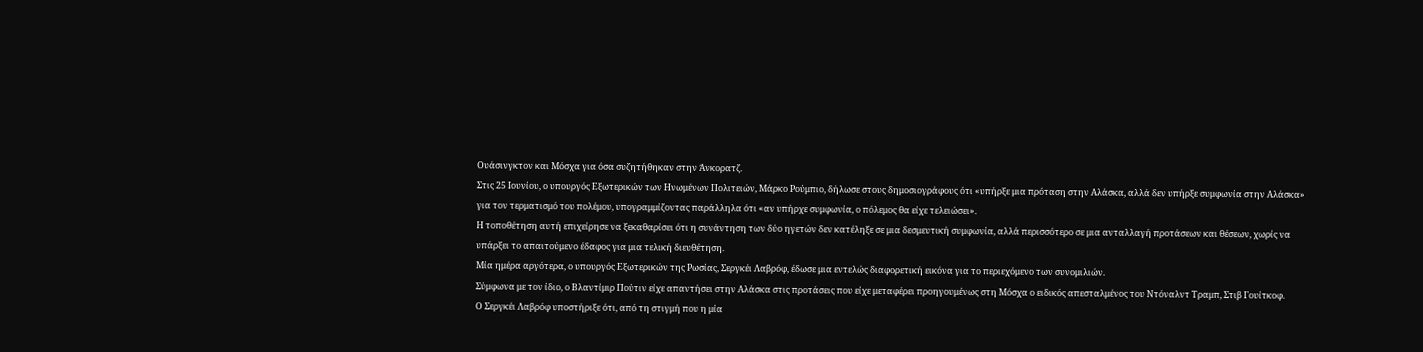Ουάσινγκτον και Μόσχα για όσα συζητήθηκαν στην Άνκορατζ.
Στις 25 Ιουνίου, ο υπουργός Εξωτερικών των Ηνωμένων Πολιτειών, Μάρκο Ρούμπιο, δήλωσε στους δημοσιογράφους ότι «υπήρξε μια πρόταση στην Αλάσκα, αλλά δεν υπήρξε συμφωνία στην Αλάσκα» για τον τερματισμό του πολέμου, υπογραμμίζοντας παράλληλα ότι «αν υπήρχε συμφωνία, ο πόλεμος θα είχε τελειώσει».
Η τοποθέτηση αυτή επιχείρησε να ξεκαθαρίσει ότι η συνάντηση των δύο ηγετών δεν κατέληξε σε μια δεσμευτική συμφωνία, αλλά περισσότερο σε μια ανταλλαγή προτάσεων και θέσεων, χωρίς να υπάρξει το απαιτούμενο έδαφος για μια τελική διευθέτηση.
Μία ημέρα αργότερα, ο υπουργός Εξωτερικών της Ρωσίας, Σεργκέι Λαβρόφ, έδωσε μια εντελώς διαφορετική εικόνα για το περιεχόμενο των συνομιλιών.
Σύμφωνα με τον ίδιο, ο Βλαντίμιρ Πούτιν είχε απαντήσει στην Αλάσκα στις προτάσεις που είχε μεταφέρει προηγουμένως στη Μόσχα ο ειδικός απεσταλμένος του Ντόναλντ Τραμπ, Στιβ Γουίτκοφ.
Ο Σεργκέι Λαβρόφ υποστήριξε ότι, από τη στιγμή που η μία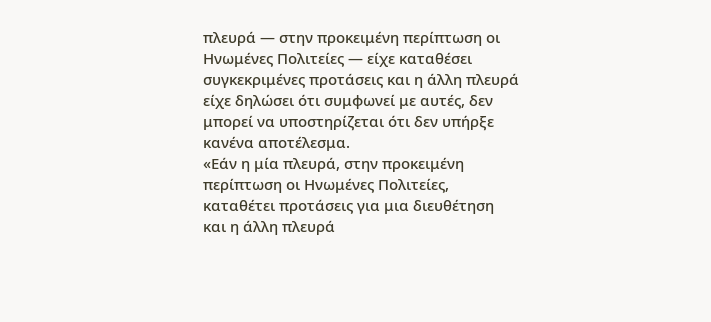πλευρά — στην προκειμένη περίπτωση οι Ηνωμένες Πολιτείες — είχε καταθέσει συγκεκριμένες προτάσεις και η άλλη πλευρά είχε δηλώσει ότι συμφωνεί με αυτές, δεν μπορεί να υποστηρίζεται ότι δεν υπήρξε κανένα αποτέλεσμα.
«Εάν η μία πλευρά, στην προκειμένη περίπτωση οι Ηνωμένες Πολιτείες, καταθέτει προτάσεις για μια διευθέτηση και η άλλη πλευρά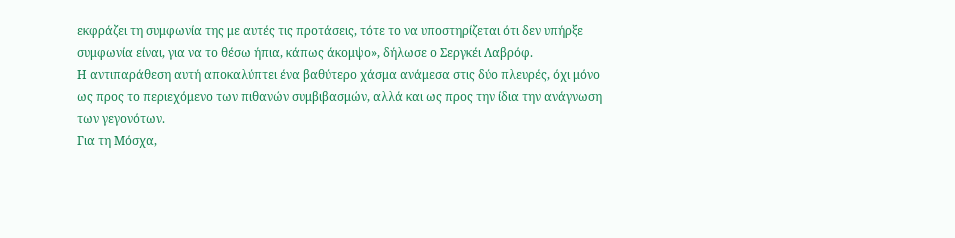εκφράζει τη συμφωνία της με αυτές τις προτάσεις, τότε το να υποστηρίζεται ότι δεν υπήρξε συμφωνία είναι, για να το θέσω ήπια, κάπως άκομψο», δήλωσε ο Σεργκέι Λαβρόφ.
Η αντιπαράθεση αυτή αποκαλύπτει ένα βαθύτερο χάσμα ανάμεσα στις δύο πλευρές, όχι μόνο ως προς το περιεχόμενο των πιθανών συμβιβασμών, αλλά και ως προς την ίδια την ανάγνωση των γεγονότων.
Για τη Μόσχα,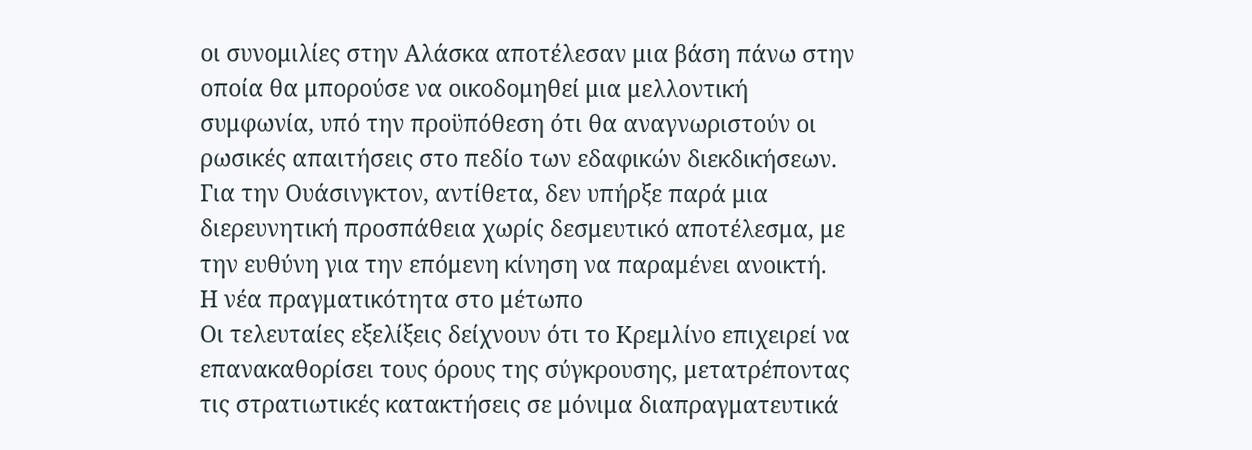οι συνομιλίες στην Αλάσκα αποτέλεσαν μια βάση πάνω στην οποία θα μπορούσε να οικοδομηθεί μια μελλοντική συμφωνία, υπό την προϋπόθεση ότι θα αναγνωριστούν οι ρωσικές απαιτήσεις στο πεδίο των εδαφικών διεκδικήσεων.
Για την Ουάσινγκτον, αντίθετα, δεν υπήρξε παρά μια διερευνητική προσπάθεια χωρίς δεσμευτικό αποτέλεσμα, με την ευθύνη για την επόμενη κίνηση να παραμένει ανοικτή.
Η νέα πραγματικότητα στο μέτωπο
Οι τελευταίες εξελίξεις δείχνουν ότι το Κρεμλίνο επιχειρεί να επανακαθορίσει τους όρους της σύγκρουσης, μετατρέποντας τις στρατιωτικές κατακτήσεις σε μόνιμα διαπραγματευτικά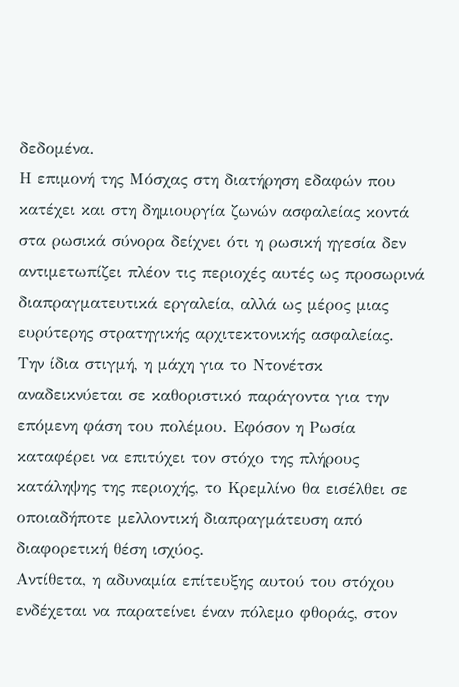δεδομένα.
Η επιμονή της Μόσχας στη διατήρηση εδαφών που κατέχει και στη δημιουργία ζωνών ασφαλείας κοντά στα ρωσικά σύνορα δείχνει ότι η ρωσική ηγεσία δεν αντιμετωπίζει πλέον τις περιοχές αυτές ως προσωρινά διαπραγματευτικά εργαλεία, αλλά ως μέρος μιας ευρύτερης στρατηγικής αρχιτεκτονικής ασφαλείας.
Την ίδια στιγμή, η μάχη για το Ντονέτσκ αναδεικνύεται σε καθοριστικό παράγοντα για την επόμενη φάση του πολέμου. Εφόσον η Ρωσία καταφέρει να επιτύχει τον στόχο της πλήρους κατάληψης της περιοχής, το Κρεμλίνο θα εισέλθει σε οποιαδήποτε μελλοντική διαπραγμάτευση από διαφορετική θέση ισχύος.
Αντίθετα, η αδυναμία επίτευξης αυτού του στόχου ενδέχεται να παρατείνει έναν πόλεμο φθοράς, στον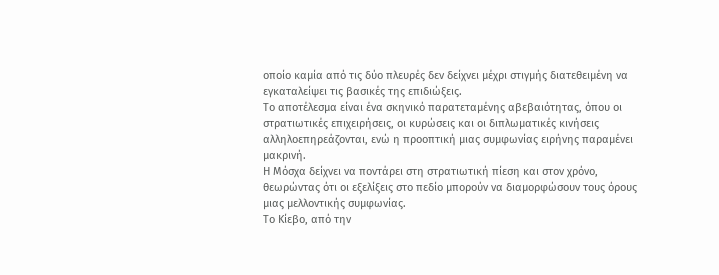οποίο καμία από τις δύο πλευρές δεν δείχνει μέχρι στιγμής διατεθειμένη να εγκαταλείψει τις βασικές της επιδιώξεις.
Το αποτέλεσμα είναι ένα σκηνικό παρατεταμένης αβεβαιότητας, όπου οι στρατιωτικές επιχειρήσεις, οι κυρώσεις και οι διπλωματικές κινήσεις αλληλοεπηρεάζονται, ενώ η προοπτική μιας συμφωνίας ειρήνης παραμένει μακρινή.
Η Μόσχα δείχνει να ποντάρει στη στρατιωτική πίεση και στον χρόνο, θεωρώντας ότι οι εξελίξεις στο πεδίο μπορούν να διαμορφώσουν τους όρους μιας μελλοντικής συμφωνίας.
Το Κίεβο, από την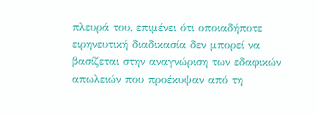πλευρά του, επιμένει ότι οποιαδήποτε ειρηνευτική διαδικασία δεν μπορεί να βασίζεται στην αναγνώριση των εδαφικών απωλειών που προέκυψαν από τη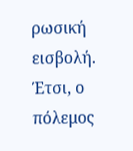ρωσική εισβολή.
Έτσι, ο πόλεμος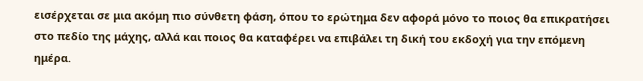εισέρχεται σε μια ακόμη πιο σύνθετη φάση, όπου το ερώτημα δεν αφορά μόνο το ποιος θα επικρατήσει στο πεδίο της μάχης, αλλά και ποιος θα καταφέρει να επιβάλει τη δική του εκδοχή για την επόμενη ημέρα.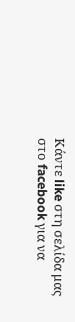Κάντε like στη σελίδα μας στο facebook για να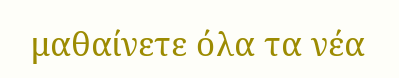μαθαίνετε όλα τα νέα